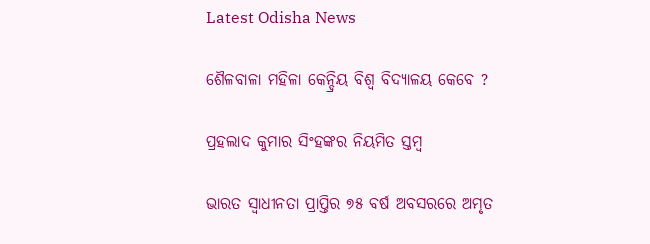Latest Odisha News

ଶୈଳବାଳା ମହିଳା କେନ୍ଦ୍ରିୟ ବିଶ୍ୱ ବିଦ୍ୟାଳୟ କେବେ ?

ପ୍ରହଲାଦ କୁମାର ସିଂହଙ୍କର ନିୟମିତ ସ୍ତମ୍ବ

ଭାରତ ସ୍ୱାଧୀନତା ପ୍ରାପ୍ତିର ୭୫ ବର୍ଷ ଅବସରରେ ଅମୃତ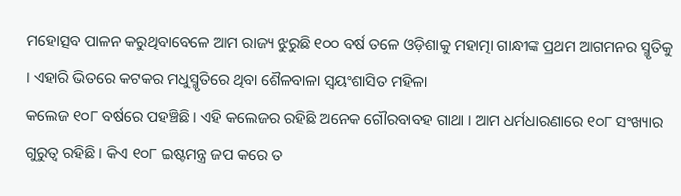ମହୋତ୍ସବ ପାଳନ କରୁଥିବାବେଳେ ଆମ ରାଜ୍ୟ ଝୁରୁଛି ୧୦୦ ବର୍ଷ ତଳେ ଓଡ଼ିଶାକୁ ମହାତ୍ମା ଗାନ୍ଧୀଙ୍କ ପ୍ରଥମ ଆଗମନର ସ୍ମୃତିକୁ । ଏହାରି ଭିତରେ କଟକର ମଧୁସ୍ମୃତିରେ ଥିବା ଶୈଳବାଳା ସ୍ୱୟଂଶାସିତ ମହିଳା
କଲେଜ ୧୦୮ ବର୍ଷରେ ପହଞ୍ଚିଛି । ଏହି କଲେଜର ରହିଛି ଅନେକ ଗୌରବାବହ ଗାଥା । ଆମ ଧର୍ମଧାରଣାରେ ୧୦୮ ସଂଖ୍ୟାର ଗୁରୁତ୍ୱ ରହିଛି । କିଏ ୧୦୮ ଇଷ୍ଟମନ୍ତ୍ର ଜପ କରେ ତ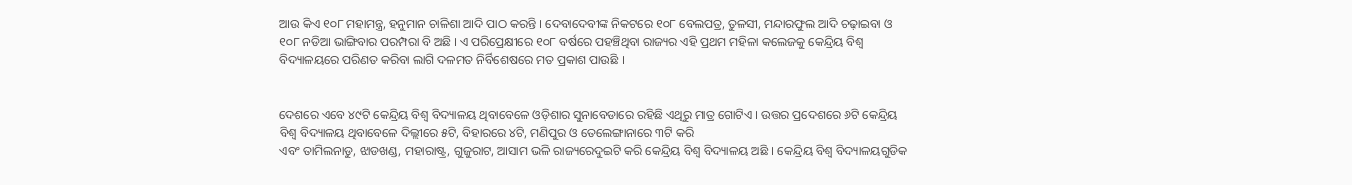ଆଉ କିଏ ୧୦୮ ମହାମନ୍ତ୍ର, ହନୁମାନ ଚାଳିଶା ଆଦି ପାଠ କରନ୍ତି । ଦେବାଦେବୀଙ୍କ ନିକଟରେ ୧୦୮ ବେଲପତ୍ର, ତୁଳସୀ, ମନ୍ଦାରଫୁଲ ଆଦି ଚଢ଼ାଇବା ଓ ୧୦୮ ନଡିଆ ଭାଙ୍ଗିବାର ପରମ୍ପରା ବି ଅଛି । ଏ ପରିପ୍ରେକ୍ଷୀରେ ୧୦୮ ବର୍ଷରେ ପହଞ୍ଚିଥିବା ରାଜ୍ୟର ଏହି ପ୍ରଥମ ମହିଳା କଲେଜକୁ କେନ୍ଦ୍ରିୟ ବିଶ୍ୱ ବିଦ୍ୟାଳୟରେ ପରିଣତ କରିବା ଲାଗି ଦଳମତ ନିର୍ବିଶେଷରେ ମତ ପ୍ରକାଶ ପାଉଛି ।


ଦେଶରେ ଏବେ ୪୯ଟି କେନ୍ଦ୍ରିୟ ବିଶ୍ୱ ବିଦ୍ୟାଳୟ ଥିବାବେଳେ ଓଡ଼ିଶାର ସୁନାବେଡାରେ ରହିଛି ଏଥିରୁ ମାତ୍ର ଗୋଟିଏ । ଉତ୍ତର ପ୍ରଦେଶରେ ୬ଟି କେନ୍ଦ୍ରିୟ ବିଶ୍ୱ ବିଦ୍ୟାଳୟ ଥିବାବେଳେ ଦିଲ୍ଲୀରେ ୫ଟି, ବିହାରରେ ୪ଟି, ମଣିପୁର ଓ ତେଲେଙ୍ଗାନାରେ ୩ଟି କରି
ଏବଂ ତାମିଲନାଡୁ, ଝାଡଖଣ୍ଡ, ମହାରାଷ୍ଟ୍ର, ଗୁଜୁରାଟ, ଆସାମ ଭଳି ରାଜ୍ୟରେଦୁଇଟି କରି କେନ୍ଦ୍ରିୟ ବିଶ୍ୱ ବିଦ୍ୟାଳୟ ଅଛି । କେନ୍ଦ୍ରିୟ ବିଶ୍ୱ ବିଦ୍ୟାଳୟଗୁଡିକ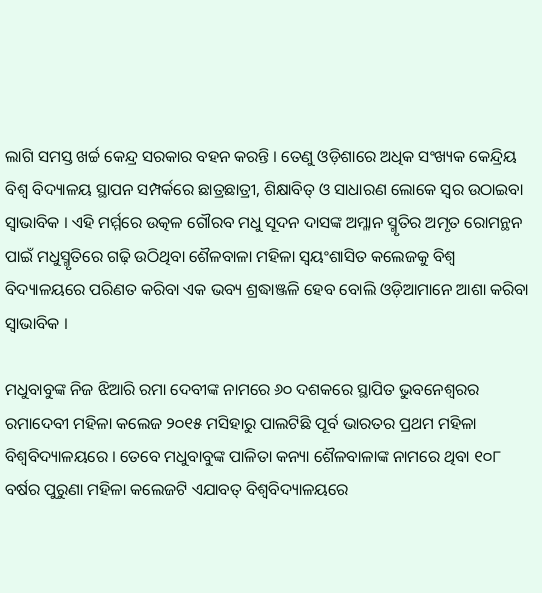ଲାଗି ସମସ୍ତ ଖର୍ଚ୍ଚ କେନ୍ଦ୍ର ସରକାର ବହନ କରନ୍ତି । ତେଣୁ ଓଡ଼ିଶାରେ ଅଧିକ ସଂଖ୍ୟକ କେନ୍ଦ୍ରିୟ ବିଶ୍ୱ ବିଦ୍ୟାଳୟ ସ୍ଥାପନ ସମ୍ପର୍କରେ ଛାତ୍ରଛାତ୍ରୀ, ଶିକ୍ଷାବିତ୍ ଓ ସାଧାରଣ ଲୋକେ ସ୍ୱର ଉଠାଇବା ସ୍ୱାଭାବିକ । ଏହି ମର୍ମ୍ମରେ ଉତ୍କଳ ଗୌରବ ମଧୁ ସୂଦନ ଦାସଙ୍କ ଅମ୍ଳାନ ସ୍ମୃତିର ଅମୃତ ରୋମନ୍ଥନ ପାଇଁ ମଧୁସ୍ମୃତିରେ ଗଢ଼ି ଉଠିଥିବା ଶୈଳବାଳା ମହିଳା ସ୍ୱୟଂଶାସିତ କଲେଜକୁ ବିଶ୍ୱ ବିଦ୍ୟାଳୟରେ ପରିଣତ କରିବା ଏକ ଭବ୍ୟ ଶ୍ରଦ୍ଧାଞ୍ଜଳି ହେବ ବୋଲି ଓଡ଼ିଆମାନେ ଆଶା କରିବା ସ୍ୱାଭାବିକ ।

ମଧୁବାବୁଙ୍କ ନିଜ ଝିଆରି ରମା ଦେବୀଙ୍କ ନାମରେ ୬୦ ଦଶକରେ ସ୍ଥାପିତ ଭୁବନେଶ୍ୱରର ରମାଦେବୀ ମହିଳା କଲେଜ ୨୦୧୫ ମସିହାରୁ ପାଲଟିଛି ପୂର୍ବ ଭାରତର ପ୍ରଥମ ମହିଳା ବିଶ୍ୱବିଦ୍ୟାଳୟରେ । ତେବେ ମଧୁବାବୁଙ୍କ ପାଳିତା କନ୍ୟା ଶୈଳବାଳାଙ୍କ ନାମରେ ଥିବା ୧୦୮ ବର୍ଷର ପୁରୁଣା ମହିଳା କଲେଜଟି ଏଯାବତ୍ ବିଶ୍ୱବିଦ୍ୟାଳୟରେ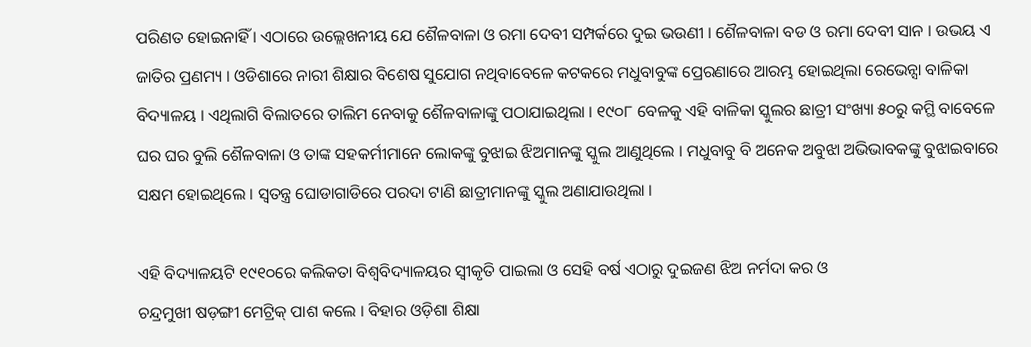ପରିଣତ ହୋଇନାହିଁ । ଏଠାରେ ଉଲ୍ଲେଖନୀୟ ଯେ ଶୈଳବାଳା ଓ ରମା ଦେବୀ ସମ୍ପର୍କରେ ଦୁଇ ଭଉଣୀ । ଶୈଳବାଳା ବଡ ଓ ରମା ଦେବୀ ସାନ । ଉଭୟ ଏ ଜାତିର ପ୍ରଣମ୍ୟ । ଓଡିଶାରେ ନାରୀ ଶିକ୍ଷାର ବିଶେଷ ସୁଯୋଗ ନଥିବାବେଳେ କଟକରେ ମଧୁବାବୁଙ୍କ ପ୍ରେରଣାରେ ଆରମ୍ଭ ହୋଇଥିଲା ରେଭେନ୍ସା ବାଳିକା ବିଦ୍ୟାଳୟ । ଏଥିଲାଗି ବିଲାତରେ ତାଲିମ ନେବାକୁ ଶୈଳବାଳାଙ୍କୁ ପଠାଯାଇଥିଲା । ୧୯୦୮ ବେଳକୁ ଏହି ବାଳିକା ସ୍କୁଲର ଛାତ୍ରୀ ସଂଖ୍ୟା ୫୦ରୁ କମ୍ଥି ବାବେଳେ ଘର ଘର ବୁଲି ଶୈଳବାଳା ଓ ତାଙ୍କ ସହକର୍ମୀମାନେ ଲୋକଙ୍କୁ ବୁଝାଇ ଝିଅମାନଙ୍କୁ ସ୍କୁଲ ଆଣୁଥିଲେ । ମଧୁବାବୁ ବି ଅନେକ ଅବୁଝା ଅଭିଭାବକଙ୍କୁ ବୁଝାଇବାରେ ସକ୍ଷମ ହୋଇଥିଲେ । ସ୍ୱତନ୍ତ୍ର ଘୋଡାଗାଡିରେ ପରଦା ଟାଣି ଛାତ୍ରୀମାନଙ୍କୁ ସ୍କୁଲ ଅଣାଯାଉଥିଲା ।

ଏହି ବିଦ୍ୟାଳୟଟି ୧୯୧୦ରେ କଲିକତା ବିଶ୍ୱବିଦ୍ୟାଳୟର ସ୍ୱୀକୃତି ପାଇଲା ଓ ସେହି ବର୍ଷ ଏଠାରୁ ଦୁଇଜଣ ଝିଅ ନର୍ମଦା କର ଓ
ଚନ୍ଦ୍ରମୁଖୀ ଷଡ଼ଙ୍ଗୀ ମେଟ୍ରିକ୍ ପାଶ କଲେ । ବିହାର ଓଡ଼ିଶା ଶିକ୍ଷା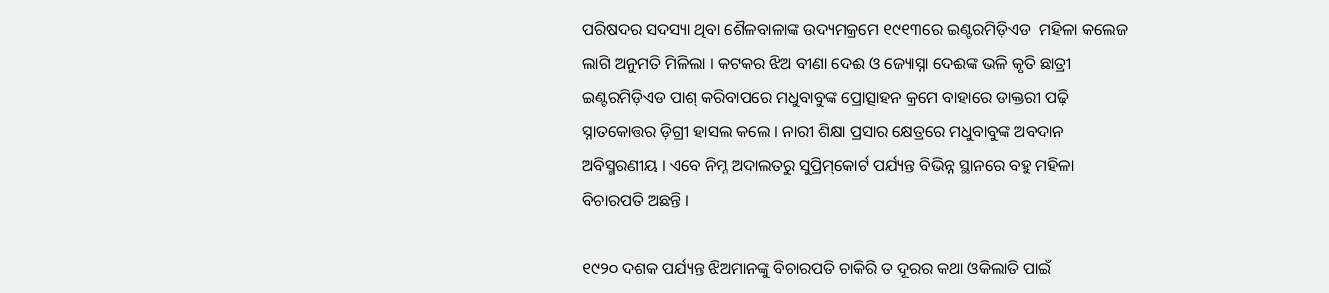ପରିଷଦର ସଦସ୍ୟା ଥିବା ଶୈଳବାଳାଙ୍କ ଉଦ୍ୟମକ୍ରମେ ୧୯୧୩ରେ ଇଣ୍ଟରମିଡ଼ିଏଡ  ମହିଳା କଲେଜ ଲାଗି ଅନୁମତି ମିଳିଲା । କଟକର ଝିଅ ବୀଣା ଦେଈ ଓ ଜ୍ୟୋସ୍ନା ଦେଈଙ୍କ ଭଳି କୃତି ଛାତ୍ରୀ
ଇଣ୍ଟରମିଡ଼ିଏଡ ପାଶ୍ କରିବାପରେ ମଧୁବାବୁଙ୍କ ପ୍ରୋତ୍ସାହନ କ୍ରମେ ବାହାରେ ଡାକ୍ତରୀ ପଢ଼ି ସ୍ନାତକୋତ୍ତର ଡ଼ିଗ୍ରୀ ହାସଲ କଲେ । ନାରୀ ଶିକ୍ଷା ପ୍ରସାର କ୍ଷେତ୍ରରେ ମଧୁବାବୁଙ୍କ ଅବଦାନ ଅବିସ୍ମରଣୀୟ । ଏବେ ନିମ୍ନ ଅଦାଲତରୁ ସୁପ୍ରିମ୍‌କୋର୍ଟ ପର୍ଯ୍ୟନ୍ତ ବିଭିନ୍ନ ସ୍ଥାନରେ ବହୁ ମହିଳା ବିଚାରପତି ଅଛନ୍ତି ।

୧୯୨୦ ଦଶକ ପର୍ଯ୍ୟନ୍ତ ଝିଅମାନଙ୍କୁ ବିଚାରପତି ଚାକିରି ତ ଦୂରର କଥା ଓକିଲାତି ପାଇଁ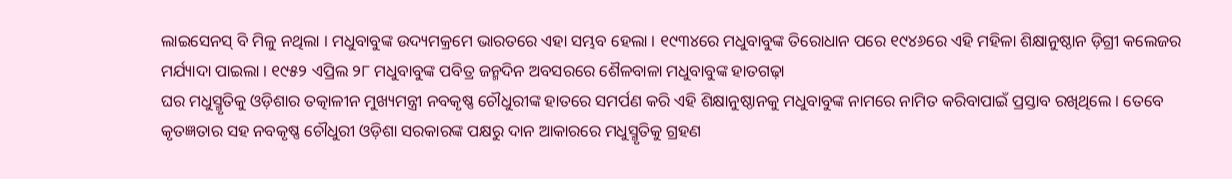ଲାଇସେନସ୍ ବି ମିଳୁ ନଥିଲା । ମଧୁବାବୁଙ୍କ ଉଦ୍ୟମକ୍ରମେ ଭାରତରେ ଏହା ସମ୍ଭବ ହେଲା । ୧୯୩୪ରେ ମଧୁବାବୁଙ୍କ ତିରୋଧାନ ପରେ ୧୯୪୬ରେ ଏହି ମହିଳା ଶିକ୍ଷାନୁଷ୍ଠାନ ଡ଼ିଗ୍ରୀ କଲେଜର ମର୍ଯ୍ୟାଦା ପାଇଲା । ୧୯୫୨ ଏପ୍ରିଲ ୨୮ ମଧୁବାବୁଙ୍କ ପବିତ୍ର ଜନ୍ମଦିନ ଅବସରରେ ଶୈଳବାଳା ମଧୁବାବୁଙ୍କ ହାତଗଢ଼ା
ଘର ମଧୁସ୍ମୃତିକୁ ଓଡ଼ିଶାର ତତ୍କାଳୀନ ମୁଖ୍ୟମନ୍ତ୍ରୀ ନବକୃଷ୍ଣ ଚୌଧୁରୀଙ୍କ ହାତରେ ସମର୍ପଣ କରି ଏହି ଶିକ୍ଷାନୁଷ୍ଠାନକୁ ମଧୁବାବୁଙ୍କ ନାମରେ ନାମିତ କରିବାପାଇଁ ପ୍ରସ୍ତାବ ରଖିଥିଲେ । ତେବେ କୃତଜ୍ଞତାର ସହ ନବକୃଷ୍ଣ ଚୌଧୁରୀ ଓଡ଼ିଶା ସରକାରଙ୍କ ପକ୍ଷରୁ ଦାନ ଆକାରରେ ମଧୁସ୍ମୃତିକୁ ଗ୍ରହଣ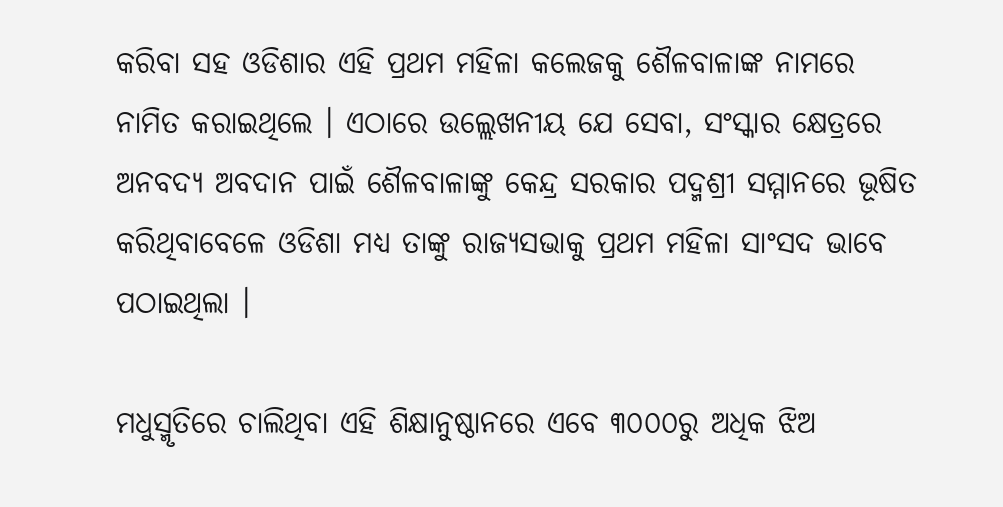କରିବା ସହ ଓଡିଶାର ଏହି ପ୍ରଥମ ମହିଳା କଲେଜକୁ ଶୈଳବାଳାଙ୍କ ନାମରେ ନାମିତ କରାଇଥିଲେ । ଏଠାରେ ଉଲ୍ଲେଖନୀୟ ଯେ ସେବା, ସଂସ୍କାର କ୍ଷେତ୍ରରେ ଅନବଦ୍ୟ ଅବଦାନ ପାଇଁ ଶୈଳବାଳାଙ୍କୁ କେନ୍ଦ୍ର ସରକାର ପଦ୍ମଶ୍ରୀ ସମ୍ମାନରେ ଭୂଷିତ
କରିଥିବାବେଳେ ଓଡିଶା ମଧ୍ୟ ତାଙ୍କୁ ରାଜ୍ୟସଭାକୁ ପ୍ରଥମ ମହିଳା ସାଂସଦ ଭାବେ ପଠାଇଥିଲା ।

ମଧୁସ୍ମୃତିରେ ଚାଲିଥିବା ଏହି ଶିକ୍ଷାନୁଷ୍ଠାନରେ ଏବେ ୩୦୦୦ରୁ ଅଧିକ ଝିଅ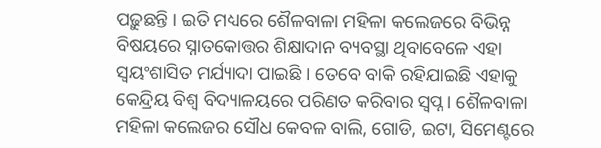ପଢ଼ୁଛନ୍ତି । ଇତି ମଧ୍ୟରେ ଶୈଳବାଳା ମହିଳା କଲେଜରେ ବିଭିନ୍ନ ବିଷୟରେ ସ୍ନାତକୋତ୍ତର ଶିକ୍ଷାଦାନ ବ୍ୟବସ୍ଥା ଥିବାବେଳେ ଏହା ସ୍ୱୟଂଶାସିତ ମର୍ଯ୍ୟାଦା ପାଇଛି । ତେବେ ବାକି ରହିଯାଇଛି ଏହାକୁ କେନ୍ଦ୍ରିୟ ବିଶ୍ୱ ବିଦ୍ୟାଳୟରେ ପରିଣତ କରିବାର ସ୍ୱପ୍ନ । ଶୈଳବାଳା ମହିଳା କଲେଜର ସୌଧ କେବଳ ବାଲି, ଗୋଡି, ଇଟା, ସିମେଣ୍ଟରେ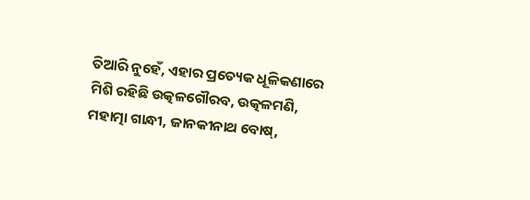ତିଆରି ନୁହେଁ, ଏହାର ପ୍ରତ୍ୟେକ ଧୂଳିକଣାରେ ମିଶି ରହିଛି ଉତ୍କଳଗୌରବ, ଉତ୍କଳମଣି, ମହାତ୍ମା ଗାନ୍ଧୀ, ଜାନକୀନାଥ ବୋଷ୍‌,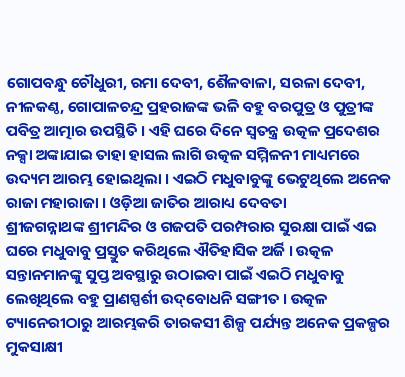ଗୋପବନ୍ଧୁ ଚୌଧୁରୀ, ରମା ଦେବୀ, ଶୈଳବାଳା, ସରଳା ଦେବୀ, ନୀଳକଣ୍ଠ, ଗୋପାଳଚନ୍ଦ୍ର ପ୍ରହରାଜଙ୍କ ଭଳି ବହୁ ବରପୁତ୍ର ଓ ପୁତ୍ରୀଙ୍କ ପବିତ୍ର ଆତ୍ମାର ଉପସ୍ଥିତି । ଏହି ଘରେ ଦିନେ ସ୍ୱତନ୍ତ୍ର ଉତ୍କଳ ପ୍ରଦେଶର ନକ୍ସା ଅଙ୍କାଯାଇ ତାହା ହାସଲ ଲାଗି ଉତ୍କଳ ସମ୍ମିଳନୀ ମାଧ୍ୟମରେ ଉଦ୍ୟମ ଆରମ୍ଭ ହୋଇଥିଲା । ଏଇଠି ମଧୁବାବୁଙ୍କୁ ଭେଟୁଥିଲେ ଅନେକ ରାଜା ମହାରାଜା । ଓଡ଼ିଆ ଜାତିର ଆରାଧ୍ୟ ଦେବତା
ଶ୍ରୀଜଗନ୍ନାଥଙ୍କ ଶ୍ରୀମନ୍ଦିର ଓ ଗଜପତି ପରମ୍ପରାର ସୁରକ୍ଷା ପାଇଁ ଏଇ ଘରେ ମଧୁବାବୁ ପ୍ରସ୍ତୁତ କରିଥିଲେ ଐତିହାସିକ ଅର୍ଜି । ଉତ୍କଳ ସନ୍ତାନମାନଙ୍କୁ ସୁପ୍ତ ଅବସ୍ଥାରୁ ଉଠାଇବା ପାଇଁ ଏଇଠି ମଧୁବାବୁ ଲେଖିଥିଲେ ବହୁ ପ୍ରାଣସ୍ପର୍ଶୀ ଉଦ୍‌ବୋଧନି ସଙ୍ଗୀତ । ଉତ୍କଳ ଟ୍ୟାନେରୀଠାରୁ ଆରମ୍ଭକରି ତାରକସୀ ଶିଳ୍ପ ପର୍ଯ୍ୟନ୍ତ ଅନେକ ପ୍ରକଳ୍ପର ମୁକସାକ୍ଷୀ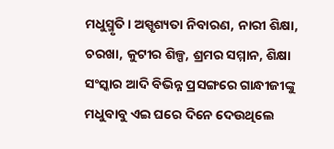ମଧୁସ୍ମୃତି । ଅସ୍ପୃଶ୍ୟତା ନିବାରଣ, ନାରୀ ଶିକ୍ଷା, ଚରଖା, କୁଟୀର ଶିଳ୍ପ, ଶ୍ରମର ସମ୍ମାନ, ଶିକ୍ଷା ସଂସ୍କାର ଆଦି ବିଭିନ୍ନ ପ୍ରସଙ୍ଗରେ ଗାନ୍ଧୀଜୀଙ୍କୁ ମଧୁବାବୁ ଏଇ ଘରେ ଦିନେ ଦେଉଥିଲେ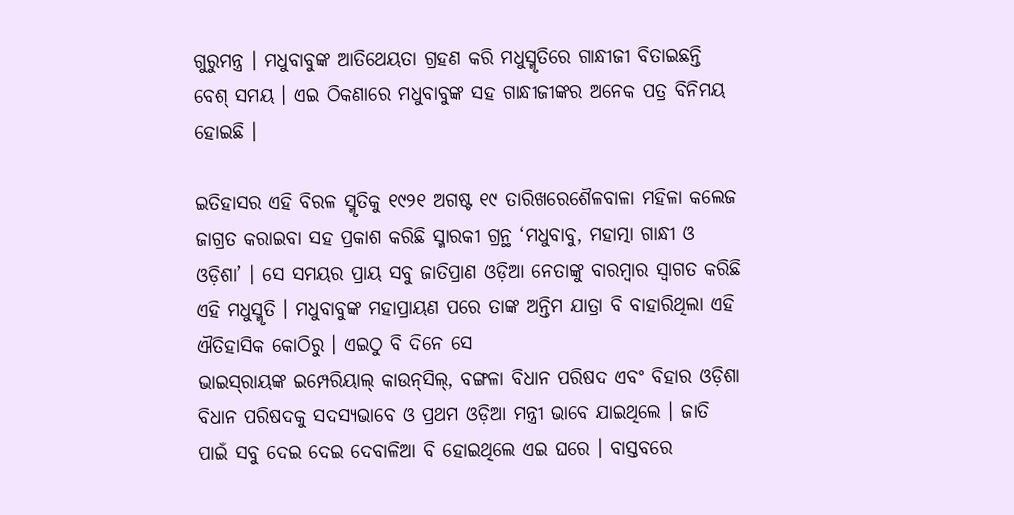ଗୁରୁମନ୍ତ୍ର । ମଧୁବାବୁଙ୍କ ଆତିଥେୟତା ଗ୍ରହଣ କରି ମଧୁସ୍ମୃତିରେ ଗାନ୍ଧୀଜୀ ବିତାଇଛନ୍ତି ବେଶ୍ ସମୟ । ଏଇ ଠିକଣାରେ ମଧୁବାବୁଙ୍କ ସହ ଗାନ୍ଧୀଜୀଙ୍କର ଅନେକ ପତ୍ର ବିନିମୟ ହୋଇଛି ।

ଇତିହାସର ଏହି ବିରଳ ସ୍ମୃତିକୁ ୧୯୨୧ ଅଗଷ୍ଟ ୧୯ ତାରିଖରେଶୈଳବାଳା ମହିଳା କଲେଜ ଜାଗ୍ରତ କରାଇବା ସହ ପ୍ରକାଶ କରିଛି ସ୍ମାରକୀ ଗ୍ରନ୍ଥ ‘ମଧୁବାବୁ, ମହାତ୍ମା ଗାନ୍ଧୀ ଓ ଓଡ଼ିଶା’ । ସେ ସମୟର ପ୍ରାୟ ସବୁ ଜାତିପ୍ରାଣ ଓଡ଼ିଆ ନେତାଙ୍କୁ ବାରମ୍ବାର ସ୍ୱାଗତ କରିଛି ଏହି ମଧୁସ୍ମୃତି । ମଧୁବାବୁଙ୍କ ମହାପ୍ରାୟଣ ପରେ ତାଙ୍କ ଅନ୍ତିମ ଯାତ୍ରା ବି ବାହାରିଥିଲା ଏହି ଐତିହାସିକ କୋଠିରୁ । ଏଇଠୁ ବି ଦିନେ ସେ
ଭାଇସ୍‌ରାୟଙ୍କ ଇମ୍ପେରିୟାଲ୍ କାଉନ୍‌ସିଲ୍‌, ବଙ୍ଗଳା ବିଧାନ ପରିଷଦ ଏବଂ ବିହାର ଓଡ଼ିଶା ବିଧାନ ପରିଷଦକୁ ସଦସ୍ୟଭାବେ ଓ ପ୍ରଥମ ଓଡ଼ିଆ ମନ୍ତ୍ରୀ ଭାବେ ଯାଇଥିଲେ । ଜାତି ପାଇଁ ସବୁ ଦେଇ ଦେଇ ଦେବାଳିଆ ବି ହୋଇଥିଲେ ଏଇ ଘରେ । ବାସ୍ତବରେ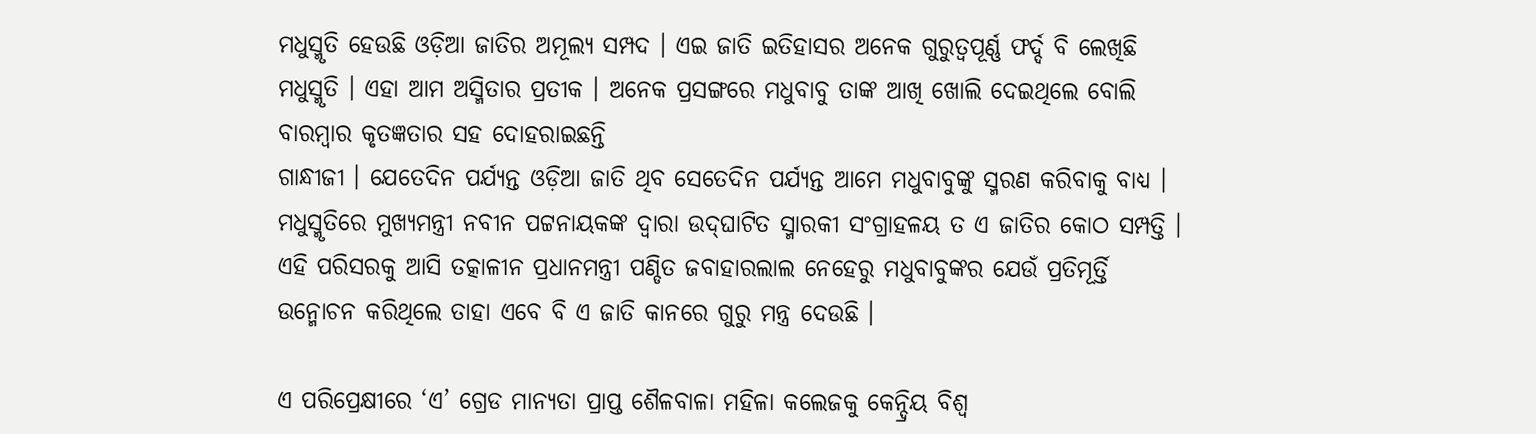ମଧୁସ୍ମୃତି ହେଉଛି ଓଡ଼ିଆ ଜାତିର ଅମୂଲ୍ୟ ସମ୍ପଦ । ଏଇ ଜାତି ଇତିହାସର ଅନେକ ଗୁରୁତ୍ୱପୂର୍ଣ୍ଣ ଫର୍ଦ୍ଦ ବି ଲେଖିଛି ମଧୁସ୍ମୃତି । ଏହା ଆମ ଅସ୍ମିତାର ପ୍ରତୀକ । ଅନେକ ପ୍ରସଙ୍ଗରେ ମଧୁବାବୁ ତାଙ୍କ ଆଖି ଖୋଲି ଦେଇଥିଲେ ବୋଲି ବାରମ୍ବାର କୃତଜ୍ଞତାର ସହ ଦୋହରାଇଛନ୍ତି
ଗାନ୍ଧୀଜୀ । ଯେତେଦିନ ପର୍ଯ୍ୟନ୍ତ ଓଡ଼ିଆ ଜାତି ଥିବ ସେତେଦିନ ପର୍ଯ୍ୟନ୍ତ ଆମେ ମଧୁବାବୁଙ୍କୁ ସ୍ମରଣ କରିବାକୁ ବାଧ୍ୟ । ମଧୁସ୍ମୃତିରେ ମୁଖ୍ୟମନ୍ତ୍ରୀ ନବୀନ ପଟ୍ଟନାୟକଙ୍କ ଦ୍ୱାରା ଉଦ୍‌ଘାଟିତ ସ୍ମାରକୀ ସଂଗ୍ରାହଳୟ ତ ଏ ଜାତିର କୋଠ ସମ୍ପତ୍ତି । ଏହି ପରିସରକୁ ଆସି ତତ୍କାଳୀନ ପ୍ରଧାନମନ୍ତ୍ରୀ ପଣ୍ଡିତ ଜବାହାରଲାଲ ନେହେରୁ ମଧୁବାବୁଙ୍କର ଯେଉଁ ପ୍ରତିମୂର୍ତ୍ତି  ଉନ୍ମୋଚନ କରିଥିଲେ ତାହା ଏବେ ବି ଏ ଜାତି କାନରେ ଗୁରୁ ମନ୍ତ୍ର ଦେଉଛି ।

ଏ ପରିପ୍ରେକ୍ଷୀରେ ‘ଏ’ ଗ୍ରେଡ ମାନ୍ୟତା ପ୍ରାପ୍ତ ଶୈଳବାଳା ମହିଳା କଲେଜକୁ କେନ୍ଦ୍ରିୟ ବିଶ୍ୱ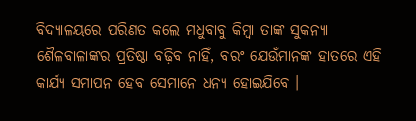ବିଦ୍ୟାଳୟରେ ପରିଣତ କଲେ ମଧୁବାବୁ କିମ୍ବା ତାଙ୍କ ସୁକନ୍ୟା ଶୈଳବାଳାଙ୍କର ପ୍ରତିଷ୍ଠା ବଢ଼ିବ ନାହିଁ, ବରଂ ଯେଉଁମାନଙ୍କ ହାତରେ ଏହି କାର୍ଯ୍ୟ ସମାପନ ହେବ ସେମାନେ ଧନ୍ୟ ହୋଇଯିବେ ।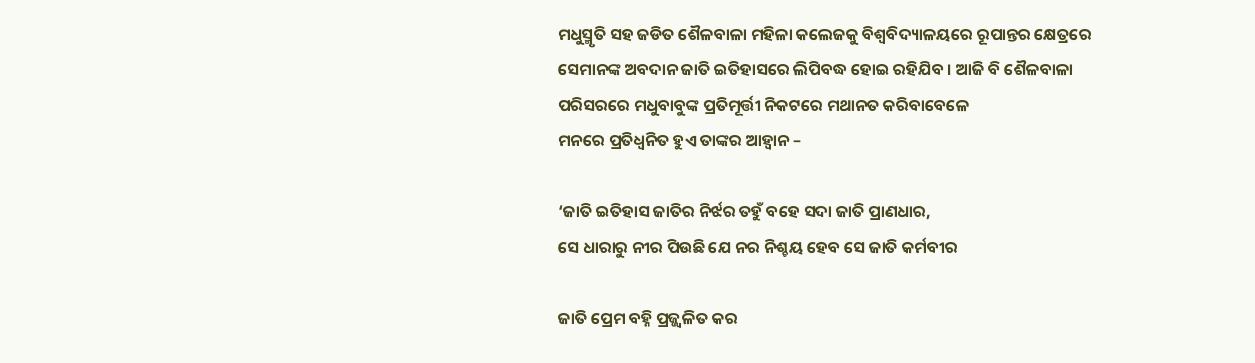ମଧୁସ୍ମୃତି ସହ ଜଡିତ ଶୈଳବାଳା ମହିଳା କଲେଜକୁ ବିଶ୍ୱବିଦ୍ୟାଳୟରେ ରୂପାନ୍ତର କ୍ଷେତ୍ରରେ ସେମାନଙ୍କ ଅବଦାନ ଜାତି ଇତିହାସରେ ଲିପିବଦ୍ଧ ହୋଇ ରହିଯିବ । ଆଜି ବି ଶୈଳବାଳା ପରିସରରେ ମଧୁବାବୁଙ୍କ ପ୍ରତିମୂର୍ତ୍ତୀ ନିକଟରେ ମଥାନତ କରିବାବେଳେ
ମନରେ ପ୍ରତିଧ୍ୱନିତ ହୁଏ ତାଙ୍କର ଆହ୍ୱାନ –

‘ଜାତି ଇତିହାସ ଜାତିର ନିର୍ଝର ତହୁଁ ବହେ ସଦା ଜାତି ପ୍ରାଣଧାର,
ସେ ଧାରାରୁ ନୀର ପିଉଛି ଯେ ନର ନିଶ୍ଚୟ ହେବ ସେ ଜାତି କର୍ମବୀର

ଜାତି ପ୍ରେମ ବହ୍ନି ପ୍ରଜ୍ଜ୍ୱଳିତ କର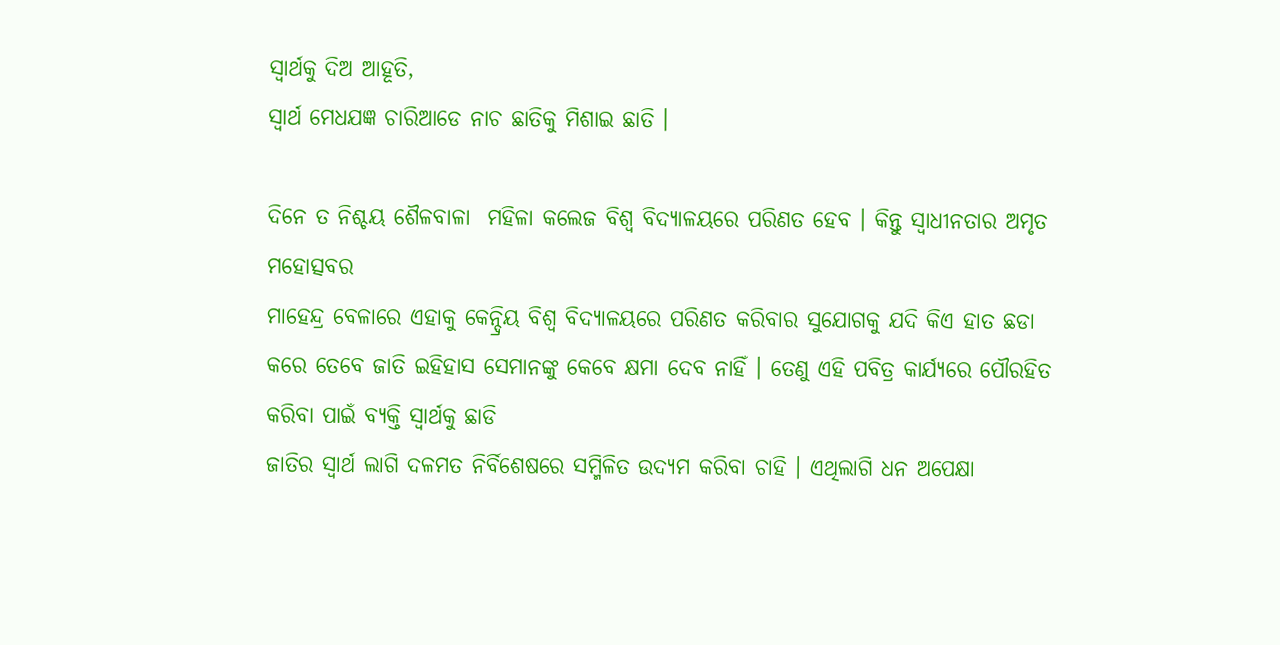ସ୍ୱାର୍ଥକୁ ଦିଅ ଆହୂତି,
ସ୍ୱାର୍ଥ ମେଧଯଜ୍ଞ ଚାରିଆଡେ ନାଚ ଛାତିକୁ ମିଶାଇ ଛାତି ।

ଦିନେ ତ ନିଶ୍ଚୟ ଶୈଳବାଳା  ମହିଳା କଲେଜ ବିଶ୍ୱ ବିଦ୍ୟାଳୟରେ ପରିଣତ ହେବ । କିନ୍ତୁ ସ୍ୱାଧୀନତାର ଅମୃତ ମହୋତ୍ସବର
ମାହେନ୍ଦ୍ର ବେଳାରେ ଏହାକୁ କେନ୍ଦ୍ରିୟ ବିଶ୍ୱ ବିଦ୍ୟାଳୟରେ ପରିଣତ କରିବାର ସୁଯୋଗକୁ ଯଦି କିଏ ହାତ ଛଡା କରେ ତେବେ ଜାତି ଇହିହାସ ସେମାନଙ୍କୁ କେବେ କ୍ଷମା ଦେବ ନାହିଁ । ତେଣୁ ଏହି ପବିତ୍ର କାର୍ଯ୍ୟରେ ପୌରହିତ କରିବା ପାଇଁ ବ୍ୟକ୍ତି ସ୍ୱାର୍ଥକୁ ଛାଡି
ଜାତିର ସ୍ୱାର୍ଥ ଲାଗି ଦଳମତ ନିର୍ବିଶେଷରେ ସମ୍ମିଳିତ ଉଦ୍ୟମ କରିବା ଚାହି । ଏଥିଲାଗି ଧନ ଅପେକ୍ଷା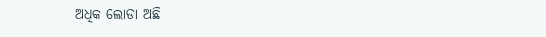ଅଧିକ ଲୋଡା ଅଛି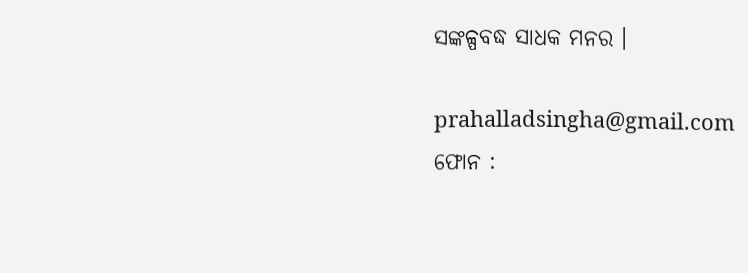ସଙ୍କଳ୍ପବଦ୍ଧ ସାଧକ ମନର ।

prahalladsingha@gmail.com
ଫୋନ :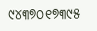୯୪୩୭୦୧୭୩୯୫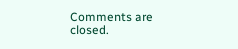Comments are closed.